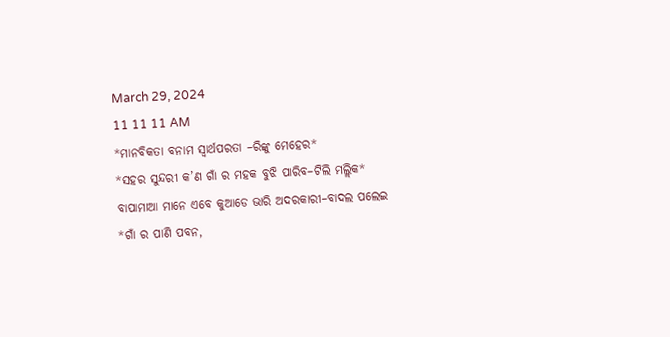March 29, 2024
11 11 11 AM
*ମାନବିକତା ବନାମ ସ୍ୱାର୍ଥପରତା –ରିଙ୍କୁ ମେହେର*
*ସହର ସୁନ୍ଦରୀ କ’ଣ ଗାଁ ର ମହକ ବୁଝି ପାରିବ–ଟିଲି ମଲ୍ଲିକ*
ବାପାମାଆ ମାନେ ଏବେ କୁଆଡେ ଭାରି ଅଦରକାରୀ–ବାଦଲ ପଲେଇ
*ଗାଁ ର ପାଣି ପବନ,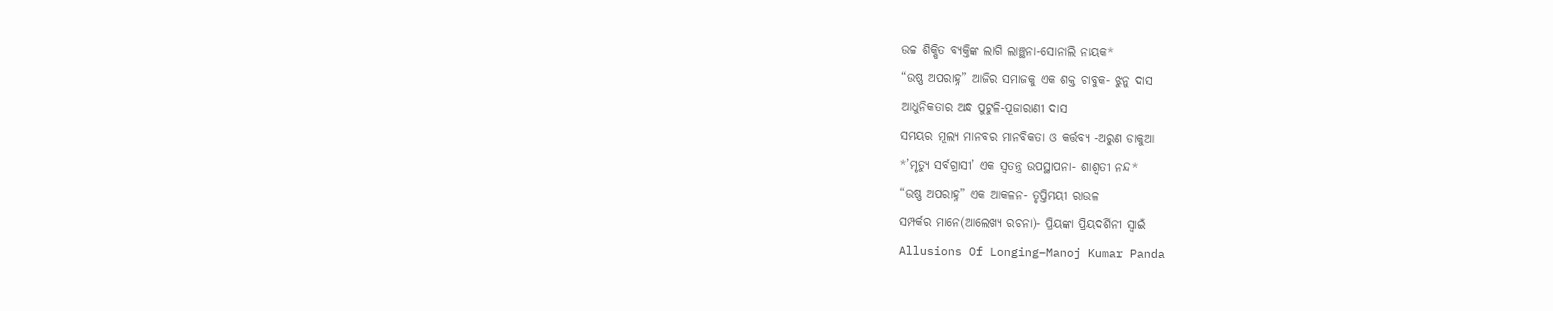ଉଚ୍ଚ ଶିକ୍ଷିତ ବ୍ୟକ୍ତିଙ୍କ ଲାଗି ଲାଞ୍ଛନା-ସୋନାଲି ନାୟକ*
“ଉଷ୍ଣ ଅପରାହ୍ନ” ଆଜିର ସମାଜକୁ ଏକ ଶକ୍ତ ଚାବୁକ- ଝୁନୁ ଦାସ
ଆଧୁନିକତାର ଅନ୍ଧ ପୁଟୁଳି-ପୂଜାରାଣୀ ଦାସ
ସମୟର ମୂଲ୍ୟ ମାନବର ମାନବିକତା ଓ କର୍ତ୍ତବ୍ୟ -ଅରୁଣ ଡାକୁଆ
*’ମୃତ୍ୟୁ ସର୍ବଗ୍ରାସୀ’ ଏକ ସ୍ୱତନ୍ତ୍ର ଉପସ୍ଥାପନା- ଶାଶ୍ଵତୀ ନନ୍ଦ*
“ଉଷ୍ଣ ଅପରାହ୍ନ” ଏକ ଆକଳନ- ତୃପ୍ତିମୟୀ ରାଉଳ
ସମ୍ପର୍କର ମାନେ(ଆଲେଖ୍ୟ ରଚନା)- ପ୍ରିୟଙ୍କା ପ୍ରିୟଦର୍ଶିନୀ ସ୍ୱାଇଁ
Allusions Of Longing–Manoj Kumar Panda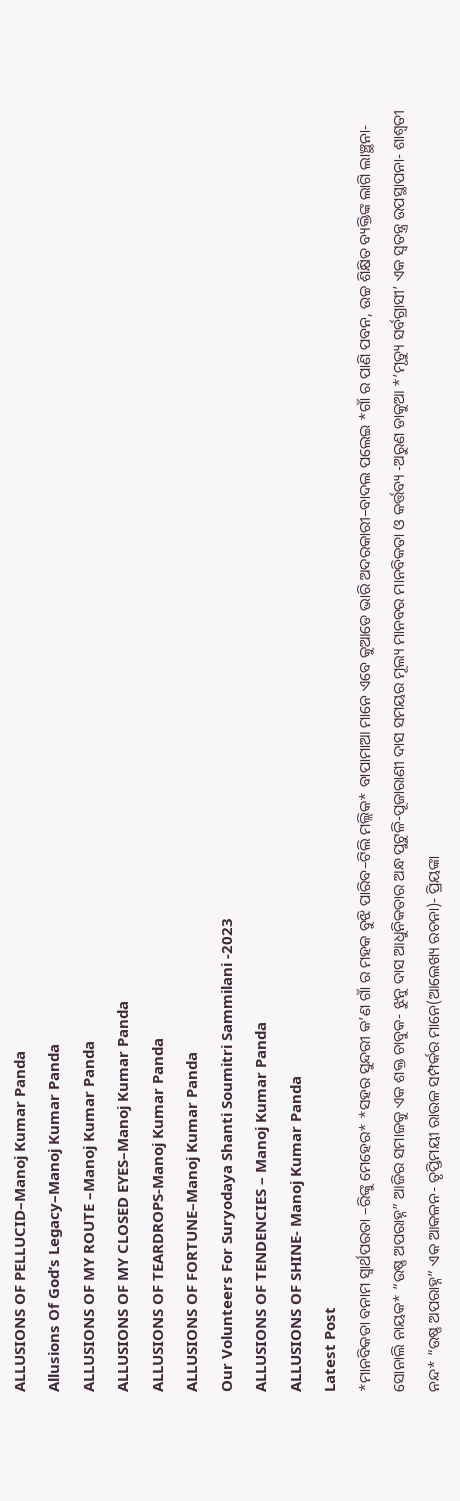ALLUSIONS OF PELLUCID–Manoj Kumar Panda
Allusions Of God’s Legacy–Manoj Kumar Panda
ALLUSIONS OF MY ROUTE –Manoj Kumar Panda
ALLUSIONS OF MY CLOSED EYES–Manoj Kumar Panda
ALLUSIONS OF TEARDROPS-Manoj Kumar Panda
ALLUSIONS OF FORTUNE–Manoj Kumar Panda
Our Volunteers For Suryodaya Shanti Soumitri Sammilani -2023
ALLUSIONS OF TENDENCIES – Manoj Kumar Panda
ALLUSIONS OF SHINE- Manoj Kumar Panda
Latest Post
*ମାନବିକତା ବନାମ ସ୍ୱାର୍ଥପରତା –ରିଙ୍କୁ ମେହେର* *ସହର ସୁନ୍ଦରୀ କ’ଣ ଗାଁ ର ମହକ ବୁଝି ପାରିବ–ଟିଲି ମଲ୍ଲିକ* ବାପାମାଆ ମାନେ ଏବେ କୁଆଡେ ଭାରି ଅଦରକାରୀ–ବାଦଲ ପଲେଇ *ଗାଁ ର ପାଣି ପବନ, ଉଚ୍ଚ ଶିକ୍ଷିତ ବ୍ୟକ୍ତିଙ୍କ ଲାଗି ଲାଞ୍ଛନା-ସୋନାଲି ନାୟକ* “ଉଷ୍ଣ ଅପରାହ୍ନ” ଆଜିର ସମାଜକୁ ଏକ ଶକ୍ତ ଚାବୁକ- ଝୁନୁ ଦାସ ଆଧୁନିକତାର ଅନ୍ଧ ପୁଟୁଳି-ପୂଜାରାଣୀ ଦାସ ସମୟର ମୂଲ୍ୟ ମାନବର ମାନବିକତା ଓ କର୍ତ୍ତବ୍ୟ -ଅରୁଣ ଡାକୁଆ *’ମୃତ୍ୟୁ ସର୍ବଗ୍ରାସୀ’ ଏକ ସ୍ୱତନ୍ତ୍ର ଉପସ୍ଥାପନା- ଶାଶ୍ଵତୀ ନନ୍ଦ* “ଉଷ୍ଣ ଅପରାହ୍ନ” ଏକ ଆକଳନ- ତୃପ୍ତିମୟୀ ରାଉଳ ସମ୍ପର୍କର ମାନେ(ଆଲେଖ୍ୟ ରଚନା)- ପ୍ରିୟଙ୍କା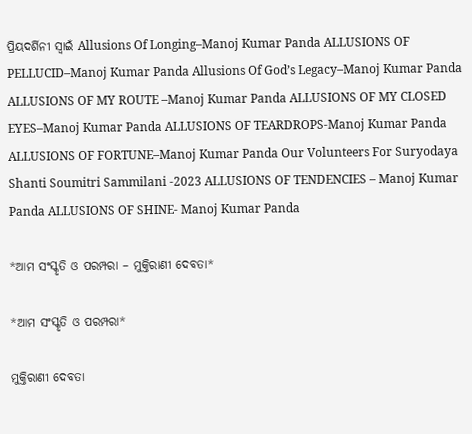ପ୍ରିୟଦର୍ଶିନୀ ସ୍ୱାଇଁ Allusions Of Longing–Manoj Kumar Panda ALLUSIONS OF PELLUCID–Manoj Kumar Panda Allusions Of God’s Legacy–Manoj Kumar Panda ALLUSIONS OF MY ROUTE –Manoj Kumar Panda ALLUSIONS OF MY CLOSED EYES–Manoj Kumar Panda ALLUSIONS OF TEARDROPS-Manoj Kumar Panda ALLUSIONS OF FORTUNE–Manoj Kumar Panda Our Volunteers For Suryodaya Shanti Soumitri Sammilani -2023 ALLUSIONS OF TENDENCIES – Manoj Kumar Panda ALLUSIONS OF SHINE- Manoj Kumar Panda

*ଆମ ସଂସ୍କୃତି ଓ ପରମ୍ପରା – ମୁକ୍ତିରାଣୀ ଦେବତା*

*ଆମ ସଂସ୍କୃତି ଓ ପରମ୍ପରା*

ମୁକ୍ତିରାଣୀ ଦେବତା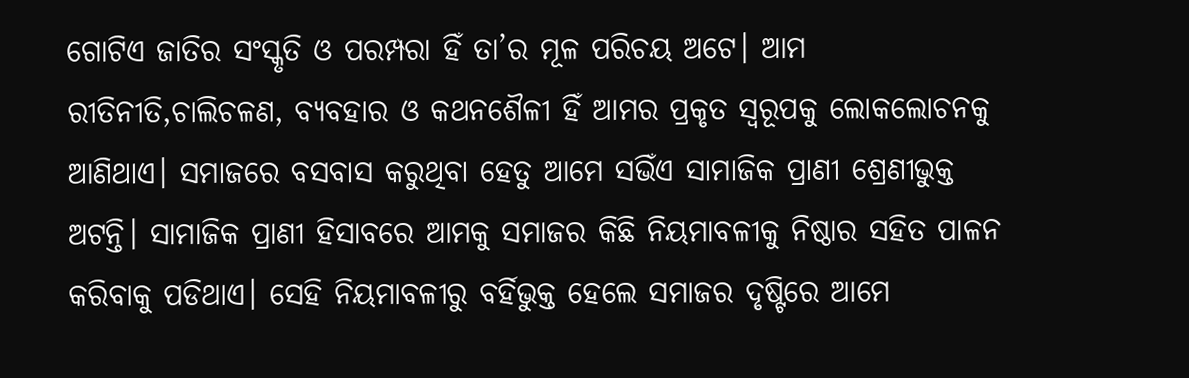ଗୋଟିଏ ଜାତିର ସଂସ୍କୃତି ଓ ପରମ୍ପରା ହିଁ ତା’ର ମୂଳ ପରିଚୟ ଅଟେ। ଆମ ରୀତିନୀତି,ଚାଲିଚଳଣ, ବ୍ୟବହାର ଓ କଥନଶୈଳୀ ହିଁ ଆମର ପ୍ରକୃତ ସ୍ୱରୂପକୁ ଲୋକଲୋଚନକୁ ଆଣିଥାଏ। ସମାଜରେ ବସବାସ କରୁଥିବା ହେତୁ ଆମେ ସଭିଁଏ ସାମାଜିକ ପ୍ରାଣୀ ଶ୍ରେଣୀଭୁକ୍ତ ଅଟନ୍ତି। ସାମାଜିକ ପ୍ରାଣୀ ହିସାବରେ ଆମକୁ ସମାଜର କିଛି ନିୟମାବଳୀକୁ ନିଷ୍ଠାର ସହିତ ପାଳନ କରିବାକୁ ପଡିଥାଏ। ସେହି ନିୟମାବଳୀରୁ ବର୍ହିଭୁକ୍ତ ହେଲେ ସମାଜର ଦୃଷ୍ଟିରେ ଆମେ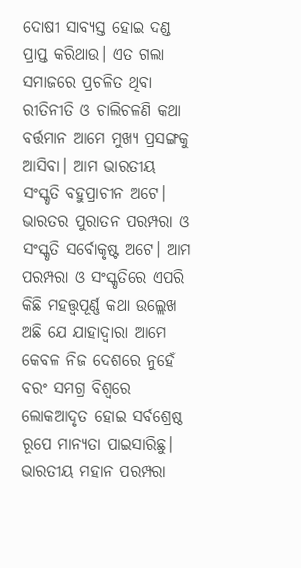ଦୋଷୀ ସାବ୍ୟସ୍ତ ହୋଇ ଦଣ୍ଡ ପ୍ରାପ୍ତ କରିଥାଉ। ଏତ ଗଲା ସମାଜରେ ପ୍ରଚଳିତ ଥିବା ରୀତିନୀତି ଓ ଚାଲିଚଳଣି କଥା ବର୍ତ୍ତମାନ ଆମେ ମୁଖ୍ୟ ପ୍ରସଙ୍ଗକୁ ଆସିବା। ଆମ ଭାରତୀୟ ସଂସ୍କୃତି ବହୁପ୍ରାଚୀନ ଅଟେ। ଭାରତର ପୁରାତନ ପରମ୍ପରା ଓ ସଂସ୍କୃତି ସର୍ବୋକୃଷ୍ଟ ଅଟେ। ଆମ ପରମ୍ପରା ଓ ସଂସ୍କୃତିରେ ଏପରି କିଛି ମହତ୍ତ୍ୱପୂର୍ଣ୍ଣ କଥା ଉଲ୍ଲେଖ ଅଛି ଯେ ଯାହାଦ୍ୱାରା ଆମେ କେବଳ ନିଜ ଦେଶରେ ନୁହେଁ ବରଂ ସମଗ୍ର ବିଶ୍ୱରେ ଲୋକଆଦୃତ ହୋଇ ସର୍ବଶ୍ରେଷ୍ଠ ରୂପେ ମାନ୍ୟତା ପାଇସାରିଛୁ। ଭାରତୀୟ ମହାନ ପରମ୍ପରା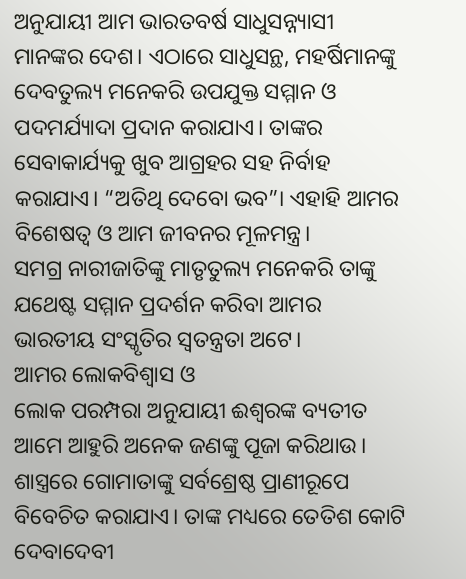ଅନୁଯାୟୀ ଆମ ଭାରତବର୍ଷ ସାଧୁସନ୍ନ୍ୟାସୀ ମାନଙ୍କର ଦେଶ। ଏଠାରେ ସାଧୁସନ୍ଥ, ମହର୍ଷିମାନଙ୍କୁ ଦେବତୁଲ୍ୟ ମନେକରି ଉପଯୁକ୍ତ ସମ୍ମାନ ଓ ପଦମର୍ଯ୍ୟାଦା ପ୍ରଦାନ କରାଯାଏ। ତାଙ୍କର ସେବାକାର୍ଯ୍ୟକୁ ଖୁବ ଆଗ୍ରହର ସହ ନିର୍ବାହ କରାଯାଏ। “ଅତିଥି ଦେବୋ ଭବ”। ଏହାହି ଆମର ବିଶେଷତ୍ୱ ଓ ଆମ ଜୀବନର ମୂଳମନ୍ତ୍ର।
ସମଗ୍ର ନାରୀଜାତିଙ୍କୁ ମାତୃତୁଲ୍ୟ ମନେକରି ତାଙ୍କୁ ଯଥେଷ୍ଟ ସମ୍ମାନ ପ୍ରଦର୍ଶନ କରିବା ଆମର ଭାରତୀୟ ସଂସ୍କୃତିର ସ୍ୱତନ୍ତ୍ରତା ଅଟେ।
ଆମର ଲୋକବିଶ୍ୱାସ ଓ
ଲୋକ ପରମ୍ପରା ଅନୁଯାୟୀ ଈଶ୍ୱରଙ୍କ ବ୍ୟତୀତ ଆମେ ଆହୁରି ଅନେକ ଜଣଙ୍କୁ ପୂଜା କରିଥାଉ। ଶାସ୍ତ୍ରରେ ଗୋମାତାଙ୍କୁ ସର୍ବଶ୍ରେଷ୍ଠ ପ୍ରାଣୀରୂପେ ବିବେଚିତ କରାଯାଏ। ତାଙ୍କ ମଧ୍ୟରେ ତେତିଶ କୋଟି ଦେବାଦେବୀ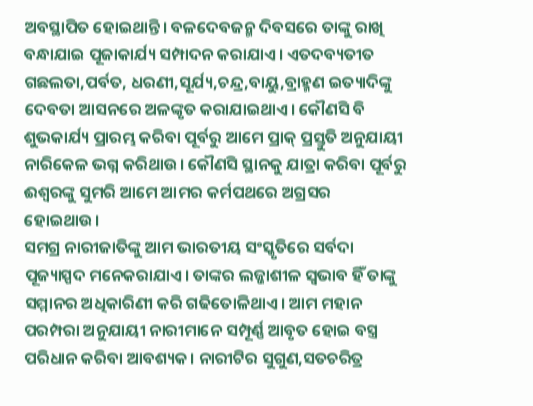ଅବସ୍ଥାପିତ ହୋଇଥାନ୍ତି। ବଳଦେବଜନ୍ମ ଦିବସରେ ତାଙ୍କୁ ରାଖି ବନ୍ଧାଯାଇ ପୂଜାକାର୍ଯ୍ୟ ସମ୍ପାଦନ କରାଯାଏ। ଏତଦବ୍ୟତୀତ ଗଛଲତା,ପର୍ବତ, ଧରଣୀ,ସୂର୍ଯ୍ୟ,ଚନ୍ଦ୍ର,ବାୟୁ,ବ୍ରାହ୍ମଣ ଇତ୍ୟାଦିଙ୍କୁ ଦେବତା ଆସନରେ ଅଳଙ୍କୃତ କରାଯାଇଥାଏ। କୌଣସି ବି ଶୁଭକାର୍ଯ୍ୟ ପ୍ରାରମ୍ଭ କରିବା ପୂର୍ବରୁ ଆମେ ପ୍ରାକ୍ ପ୍ରସ୍ତୁତି ଅନୁଯାୟୀ ନାରିକେଳ ଭଗ୍ନ କରିଥାଉ। କୌଣସି ସ୍ଥାନକୁ ଯାତ୍ରା କରିବା ପୂର୍ବରୁ ଈଶ୍ୱରଙ୍କୁ ସୁମରି ଆମେ ଆମର କର୍ମପଥରେ ଅଗ୍ରସର ହୋଇଥାଉ।
ସମଗ୍ର ନାରୀଜାତିଙ୍କୁ ଆମ ଭାରତୀୟ ସଂସ୍କୃତିରେ ସର୍ବଦା ପୂଜ୍ୟାସ୍ପଦ ମନେକରାଯାଏ। ତାଙ୍କର ଲଜ୍ଜାଶୀଳ ସ୍ୱଭାବ ହିଁ ତାଙ୍କୁ ସମ୍ମାନର ଅଧିକାରିଣୀ କରି ଗଢିତୋଳିଥାଏ। ଆମ ମହାନ ପରମ୍ପରା ଅନୁଯାୟୀ ନାରୀମାନେ ସମ୍ପୂର୍ଣ୍ଣ ଆବୃତ ହୋଇ ବସ୍ତ୍ର ପରିଧାନ କରିବା ଆବଶ୍ୟକ। ନାରୀଟିର ସୁଗୁଣ,ସତଚରିତ୍ର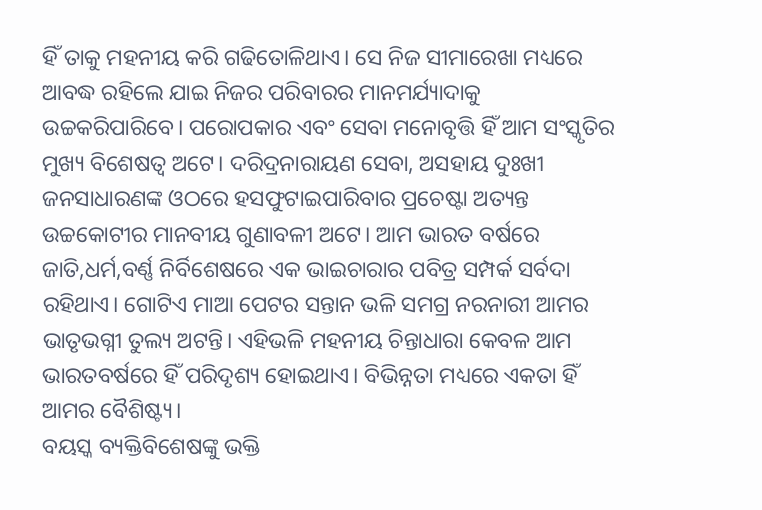ହିଁ ତାକୁ ମହନୀୟ କରି ଗଢିତୋଳିଥାଏ। ସେ ନିଜ ସୀମାରେଖା ମଧ୍ୟରେ ଆବଦ୍ଧ ରହିଲେ ଯାଇ ନିଜର ପରିବାରର ମାନମର୍ଯ୍ୟାଦାକୁ ଉଚ୍ଚକରିପାରିବେ। ପରୋପକାର ଏବଂ ସେବା ମନୋବୃତ୍ତି ହିଁ ଆମ ସଂସ୍କୃତିର ମୁଖ୍ୟ ବିଶେଷତ୍ୱ ଅଟେ। ଦରିଦ୍ରନାରାୟଣ ସେବା, ଅସହାୟ ଦୁଃଖୀ ଜନସାଧାରଣଙ୍କ ଓଠରେ ହସଫୁଟାଇପାରିବାର ପ୍ରଚେଷ୍ଟା ଅତ୍ୟନ୍ତ ଉଚ୍ଚକୋଟୀର ମାନବୀୟ ଗୁଣାବଳୀ ଅଟେ। ଆମ ଭାରତ ବର୍ଷରେ ଜାତି,ଧର୍ମ,ବର୍ଣ୍ଣ ନିର୍ବିଶେଷରେ ଏକ ଭାଇଚାରାର ପବିତ୍ର ସମ୍ପର୍କ ସର୍ବଦା ରହିଥାଏ। ଗୋଟିଏ ମାଆ ପେଟର ସନ୍ତାନ ଭଳି ସମଗ୍ର ନରନାରୀ ଆମର ଭାତୃଭଗ୍ନୀ ତୁଲ୍ୟ ଅଟନ୍ତି। ଏହିଭଳି ମହନୀୟ ଚିନ୍ତାଧାରା କେବଳ ଆମ ଭାରତବର୍ଷରେ ହିଁ ପରିଦୃଶ୍ୟ ହୋଇଥାଏ। ବିଭିନ୍ନତା ମଧ୍ୟରେ ଏକତା ହିଁ ଆମର ବୈଶିଷ୍ଟ୍ୟ।
ବୟସ୍କ ବ୍ୟକ୍ତିବିଶେଷଙ୍କୁ ଭକ୍ତି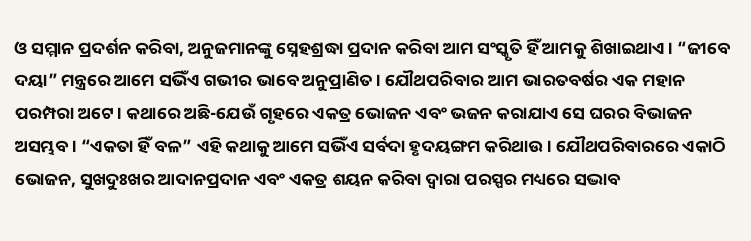ଓ ସମ୍ମାନ ପ୍ରଦର୍ଶନ କରିବା, ଅନୁଜମାନଙ୍କୁ ସ୍ନେହଶ୍ରଦ୍ଧା ପ୍ରଦାନ କରିବା ଆମ ସଂସ୍କୃତି ହିଁ ଆମକୁ ଶିଖାଇଥାଏ। “ଜୀବେ ଦୟା” ମନ୍ତ୍ରରେ ଆମେ ସଭିଁଏ ଗଭୀର ଭାବେ ଅନୁପ୍ରାଣିତ। ଯୌଥପରିବାର ଆମ ଭାରତବର୍ଷର ଏକ ମହାନ ପରମ୍ପରା ଅଟେ। କଥାରେ ଅଛି-ଯେଉଁ ଗୃହରେ ଏକତ୍ର ଭୋଜନ ଏବଂ ଭଜନ କରାଯାଏ ସେ ଘରର ବିଭାଜନ ଅସମ୍ଭବ। “ଏକତା ହିଁ ବଳ” ଏହି କଥାକୁ ଆମେ ସଭିଁଏ ସର୍ବଦା ହୃଦୟଙ୍ଗମ କରିଥାଉ। ଯୌଥପରିବାରରେ ଏକାଠି ଭୋଜନ, ସୁଖଦୁଃଖର ଆଦାନପ୍ରଦାନ ଏବଂ ଏକତ୍ର ଶୟନ କରିବା ଦ୍ୱାରା ପରସ୍ପର ମଧ୍ୟରେ ସଦ୍ଭାବ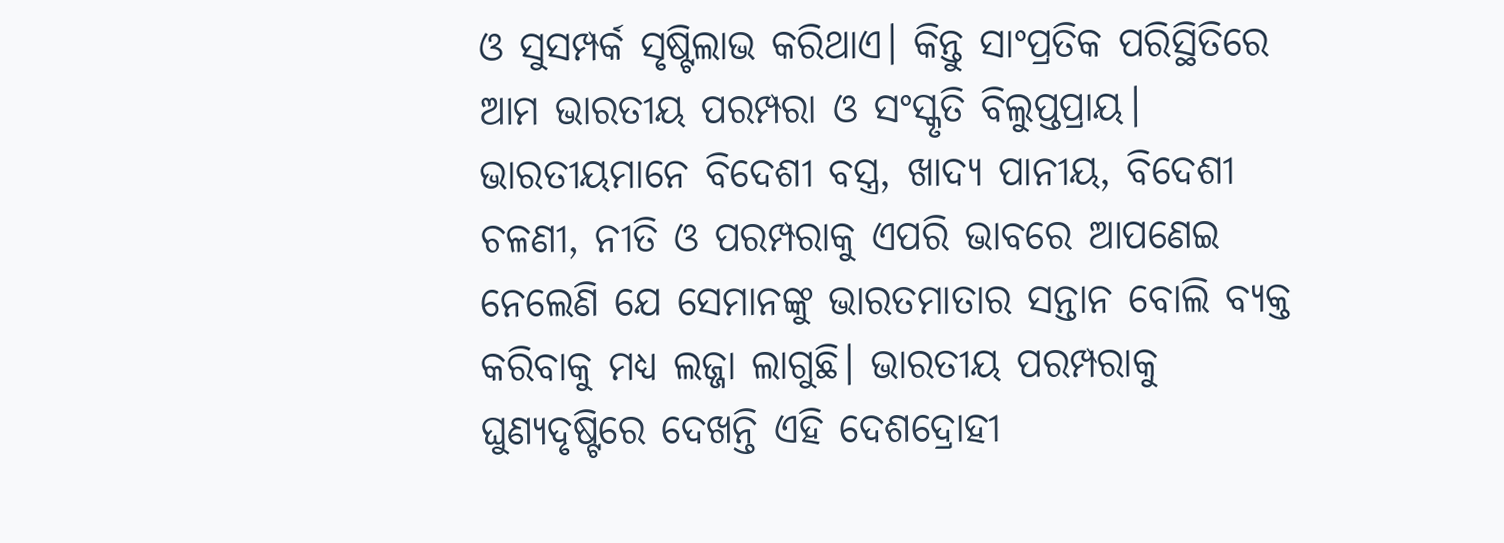ଓ ସୁସମ୍ପର୍କ ସୃଷ୍ଟିଲାଭ କରିଥାଏ। କିନ୍ତୁ ସାଂପ୍ରତିକ ପରିସ୍ଥିତିରେ ଆମ ଭାରତୀୟ ପରମ୍ପରା ଓ ସଂସ୍କୃତି ବିଲୁପ୍ତପ୍ରାୟ। ଭାରତୀୟମାନେ ବିଦେଶୀ ବସ୍ତ୍ର, ଖାଦ୍ୟ ପାନୀୟ, ବିଦେଶୀ ଚଳଣୀ, ନୀତି ଓ ପରମ୍ପରାକୁ ଏପରି ଭାବରେ ଆପଣେଇ ନେଲେଣି ଯେ ସେମାନଙ୍କୁ ଭାରତମାତାର ସନ୍ତାନ ବୋଲି ବ୍ୟକ୍ତ କରିବାକୁ ମଧ୍ୟ ଲଜ୍ଜା ଲାଗୁଛି। ଭାରତୀୟ ପରମ୍ପରାକୁ ଘୁଣ୍ୟଦୃଷ୍ଟିରେ ଦେଖନ୍ତି ଏହି ଦେଶଦ୍ରୋହୀ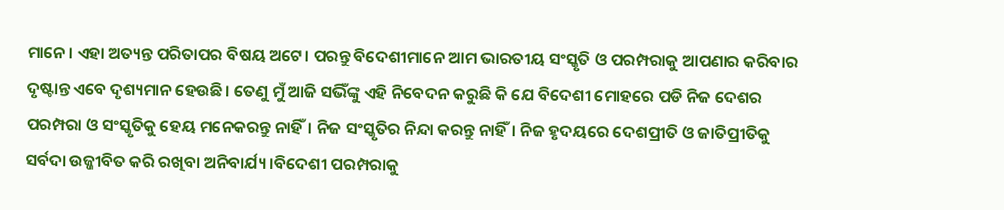ମାନେ। ଏହା ଅତ୍ୟନ୍ତ ପରିତାପର ବିଷୟ ଅଟେ। ପରନ୍ତୁ ବିଦେଶୀମାନେ ଆମ ଭାରତୀୟ ସଂସ୍କୃତି ଓ ପରମ୍ପରାକୁ ଆପଣାର କରିବାର ଦୃଷ୍ଟାନ୍ତ ଏବେ ଦୃଶ୍ୟମାନ ହେଉଛି। ତେଣୁ ମୁଁ ଆଜି ସଭିଁଙ୍କୁ ଏହି ନିବେଦନ କରୁଛି କି ଯେ ବିଦେଶୀ ମୋହରେ ପଡି ନିଜ ଦେଶର ପରମ୍ପରା ଓ ସଂସ୍କୃତିକୁ ହେୟ ମନେକରନ୍ତୁ ନାହିଁ। ନିଜ ସଂସ୍କୃତିର ନିନ୍ଦା କରନ୍ତୁ ନାହିଁ। ନିଜ ହୃଦୟରେ ଦେଶପ୍ରୀତି ଓ ଜାତିପ୍ରୀତିକୁ ସର୍ବଦା ଉଜ୍ଜୀବିତ କରି ରଖିବା ଅନିବାର୍ଯ୍ୟ।ବିଦେଶୀ ପରମ୍ପରାକୁ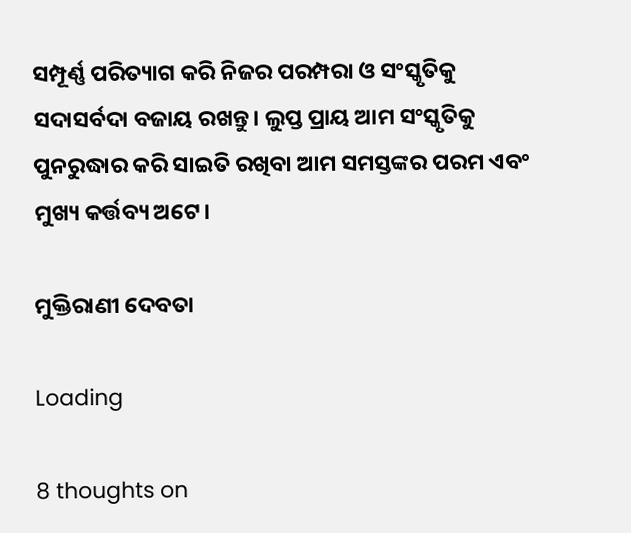ସମ୍ପୂର୍ଣ୍ଣ ପରିତ୍ୟାଗ କରି ନିଜର ପରମ୍ପରା ଓ ସଂସ୍କୃତିକୁ ସଦାସର୍ବଦା ବଜାୟ ରଖନ୍ତୁ। ଲୁପ୍ତ ପ୍ରାୟ ଆମ ସଂସ୍କୃତିକୁ ପୁନରୁଦ୍ଧାର କରି ସାଇତି ରଖିବା ଆମ ସମସ୍ତଙ୍କର ପରମ ଏବଂ ମୁଖ୍ୟ କର୍ତ୍ତବ୍ୟ ଅଟେ।

ମୁକ୍ତିରାଣୀ ଦେବତା

Loading

8 thoughts on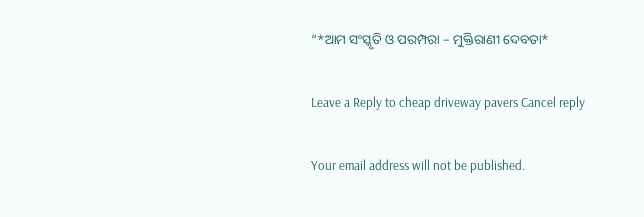“*ଆମ ସଂସ୍କୃତି ଓ ପରମ୍ପରା – ମୁକ୍ତିରାଣୀ ଦେବତା*

Leave a Reply to cheap driveway pavers Cancel reply

Your email address will not be published.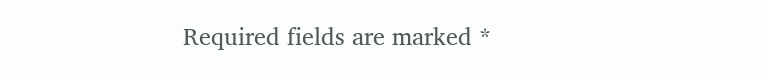Required fields are marked *